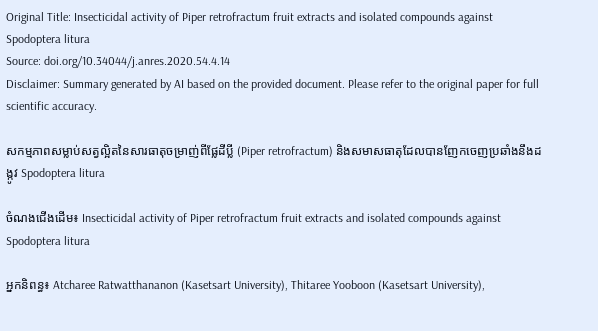Original Title: Insecticidal activity of Piper retrofractum fruit extracts and isolated compounds against Spodoptera litura
Source: doi.org/10.34044/j.anres.2020.54.4.14
Disclaimer: Summary generated by AI based on the provided document. Please refer to the original paper for full scientific accuracy.

សកម្មភាពសម្លាប់សត្វល្អិតនៃសារធាតុចម្រាញ់ពីផ្លែដីប្លី (Piper retrofractum) និងសមាសធាតុដែលបានញែកចេញប្រឆាំងនឹងដង្កូវ Spodoptera litura

ចំណងជើងដើម៖ Insecticidal activity of Piper retrofractum fruit extracts and isolated compounds against Spodoptera litura

អ្នកនិពន្ធ៖ Atcharee Ratwatthananon (Kasetsart University), Thitaree Yooboon (Kasetsart University),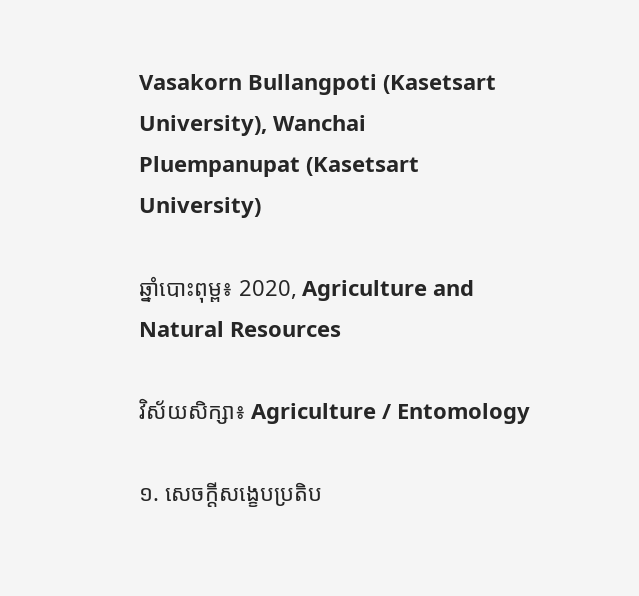Vasakorn Bullangpoti (Kasetsart University), Wanchai Pluempanupat (Kasetsart University)

ឆ្នាំបោះពុម្ព៖ 2020, Agriculture and Natural Resources

វិស័យសិក្សា៖ Agriculture / Entomology

១. សេចក្តីសង្ខេបប្រតិប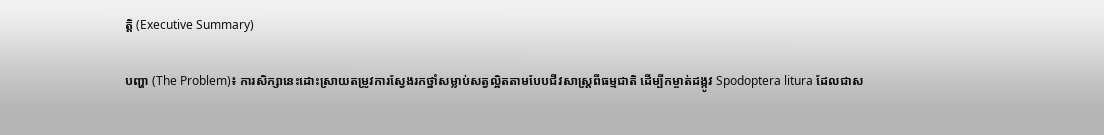ត្តិ (Executive Summary)

បញ្ហា (The Problem)៖ ការសិក្សានេះដោះស្រាយតម្រូវការស្វែងរកថ្នាំសម្លាប់សត្វល្អិតតាមបែបជីវសាស្ត្រពីធម្មជាតិ ដើម្បីកម្ចាត់ដង្កូវ Spodoptera litura ដែលជាស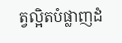ត្វល្អិតបំផ្លាញដំ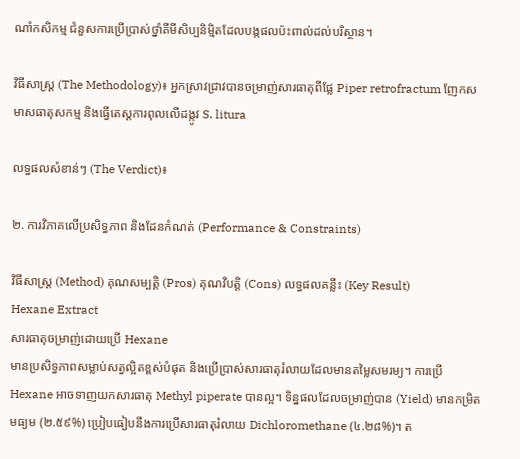ណាំកសិកម្ម ជំនួសការប្រើប្រាស់ថ្នាំគីមីសិប្បនិម្មិតដែលបង្កផលប៉ះពាល់ដល់បរិស្ថាន។

វិធីសាស្ត្រ (The Methodology)៖ អ្នកស្រាវជ្រាវបានចម្រាញ់សារធាតុពីផ្លែ Piper retrofractum ញែកសមាសធាតុសកម្ម និងធ្វើតេស្តការពុលលើដង្កូវ S. litura

លទ្ធផលសំខាន់ៗ (The Verdict)៖

២. ការវិភាគលើប្រសិទ្ធភាព និងដែនកំណត់ (Performance & Constraints)

វិធីសាស្ត្រ (Method) គុណសម្បត្តិ (Pros) គុណវិបត្តិ (Cons) លទ្ធផលគន្លឹះ (Key Result)
Hexane Extract
សារធាតុចម្រាញ់ដោយប្រើ Hexane
មានប្រសិទ្ធភាពសម្លាប់សត្វល្អិតខ្ពស់បំផុត និងប្រើប្រាស់សារធាតុរំលាយដែលមានតម្លៃសមរម្យ។ ការប្រើ Hexane អាចទាញយកសារធាតុ Methyl piperate បានល្អ។ ទិន្នផលដែលចម្រាញ់បាន (Yield) មានកម្រិតមធ្យម (២.៥៩%) ប្រៀបធៀបនឹងការប្រើសារធាតុរំលាយ Dichloromethane (៤.២៨%)។ ត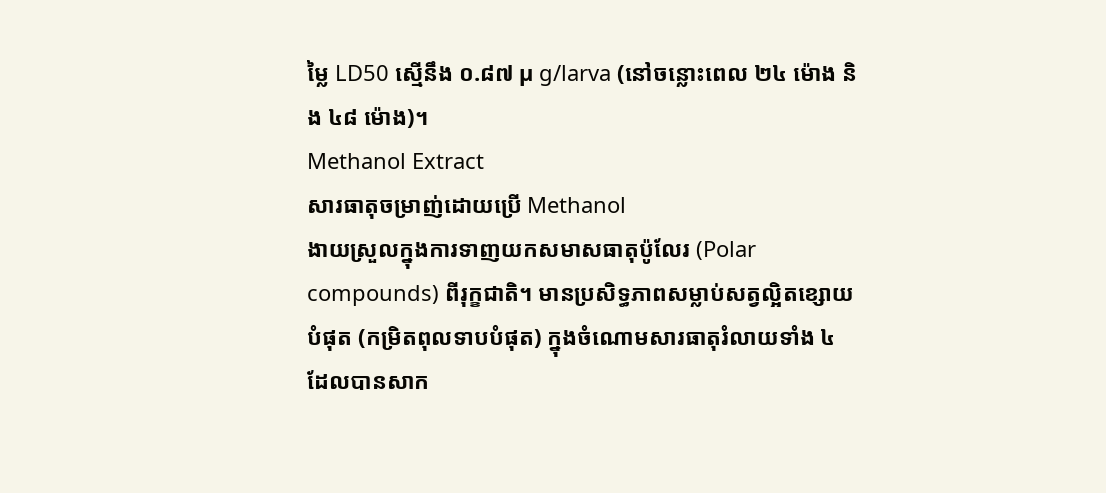ម្លៃ LD50 ស្មើនឹង ០.៨៧ µ g/larva (នៅចន្លោះពេល ២៤ ម៉ោង និង ៤៨ ម៉ោង)។
Methanol Extract
សារធាតុចម្រាញ់ដោយប្រើ Methanol
ងាយស្រួលក្នុងការទាញយកសមាសធាតុប៉ូលែរ (Polar compounds) ពីរុក្ខជាតិ។ មានប្រសិទ្ធភាពសម្លាប់សត្វល្អិតខ្សោយបំផុត (កម្រិតពុលទាបបំផុត) ក្នុងចំណោមសារធាតុរំលាយទាំង ៤ ដែលបានសាក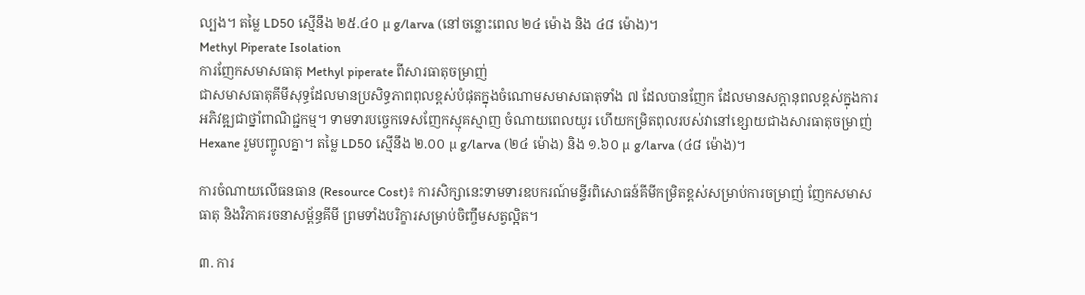ល្បង។ តម្លៃ LD50 ស្មើនឹង ២៥.៤០ µ g/larva (នៅចន្លោះពេល ២៤ ម៉ោង និង ៤៨ ម៉ោង)។
Methyl Piperate Isolation
ការញែកសមាសធាតុ Methyl piperate ពីសារធាតុចម្រាញ់
ជាសមាសធាតុគីមីសុទ្ធដែលមានប្រសិទ្ធភាពពុលខ្ពស់បំផុតក្នុងចំណោមសមាសធាតុទាំង ៧ ដែលបានញែក ដែលមានសក្តានុពលខ្ពស់ក្នុងការអភិវឌ្ឍជាថ្នាំពាណិជ្ជកម្ម។ ទាមទារបច្ចេកទេសញែកស្មុគស្មាញ ចំណាយពេលយូរ ហើយកម្រិតពុលរបស់វានៅខ្សោយជាងសារធាតុចម្រាញ់ Hexane រួមបញ្ចូលគ្នា។ តម្លៃ LD50 ស្មើនឹង ២.០០ µ g/larva (២៤ ម៉ោង) និង ១.៦០ µ g/larva (៤៨ ម៉ោង)។

ការចំណាយលើធនធាន (Resource Cost)៖ ការសិក្សានេះទាមទារឧបករណ៍មន្ទីរពិសោធន៍គីមីកម្រិតខ្ពស់សម្រាប់ការចម្រាញ់ ញែកសមាសធាតុ និងវិភាគរចនាសម្ព័ន្ធគីមី ព្រមទាំងបរិក្ខារសម្រាប់ចិញ្ចឹមសត្វល្អិត។

៣. ការ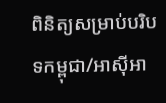ពិនិត្យសម្រាប់បរិបទកម្ពុជា/អាស៊ីអា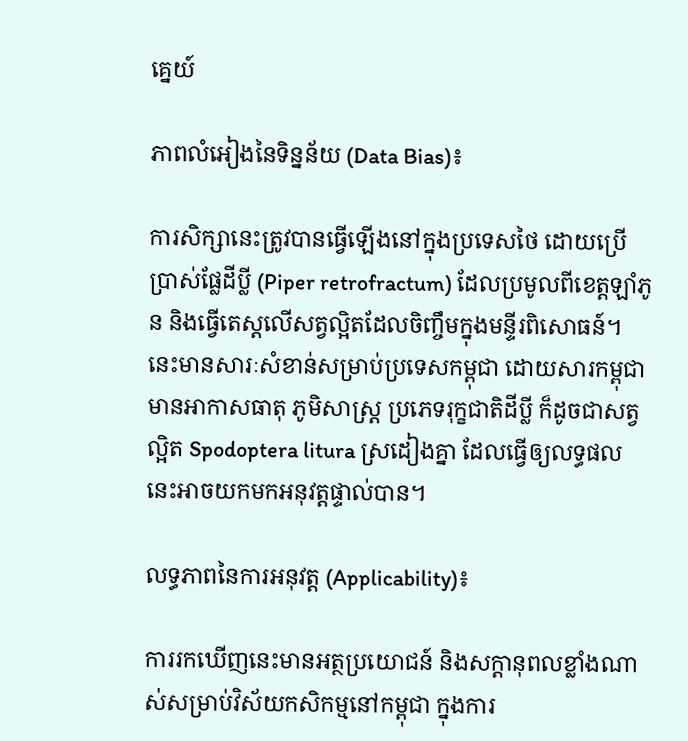គ្នេយ៍

ភាពលំអៀងនៃទិន្នន័យ (Data Bias)៖

ការសិក្សានេះត្រូវបានធ្វើឡើងនៅក្នុងប្រទេសថៃ ដោយប្រើប្រាស់ផ្លែដីប្លី (Piper retrofractum) ដែលប្រមូលពីខេត្តឡាំភូន និងធ្វើតេស្តលើសត្វល្អិតដែលចិញ្ចឹមក្នុងមន្ទីរពិសោធន៍។ នេះមានសារៈសំខាន់សម្រាប់ប្រទេសកម្ពុជា ដោយសារកម្ពុជាមានអាកាសធាតុ ភូមិសាស្ត្រ ប្រភេទរុក្ខជាតិដីប្លី ក៏ដូចជាសត្វល្អិត Spodoptera litura ស្រដៀងគ្នា ដែលធ្វើឲ្យលទ្ធផលនេះអាចយកមកអនុវត្តផ្ទាល់បាន។

លទ្ធភាពនៃការអនុវត្ត (Applicability)៖

ការរកឃើញនេះមានអត្ថប្រយោជន៍ និងសក្តានុពលខ្លាំងណាស់សម្រាប់វិស័យកសិកម្មនៅកម្ពុជា ក្នុងការ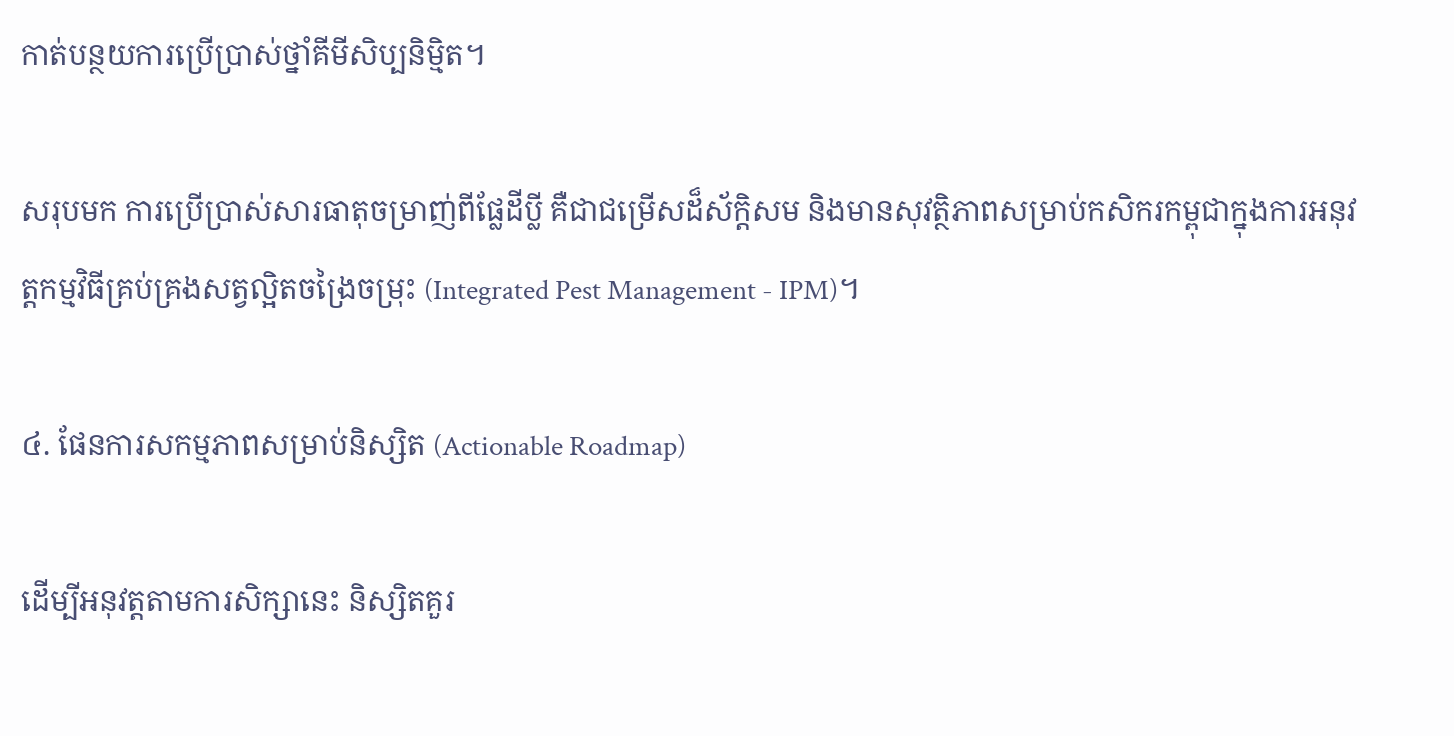កាត់បន្ថយការប្រើប្រាស់ថ្នាំគីមីសិប្បនិម្មិត។

សរុបមក ការប្រើប្រាស់សារធាតុចម្រាញ់ពីផ្លែដីប្លី គឺជាជម្រើសដ៏ស័ក្តិសម និងមានសុវត្ថិភាពសម្រាប់កសិករកម្ពុជាក្នុងការអនុវត្តកម្មវិធីគ្រប់គ្រងសត្វល្អិតចង្រៃចម្រុះ (Integrated Pest Management - IPM)។

៤. ផែនការសកម្មភាពសម្រាប់និស្សិត (Actionable Roadmap)

ដើម្បីអនុវត្តតាមការសិក្សានេះ និស្សិតគួរ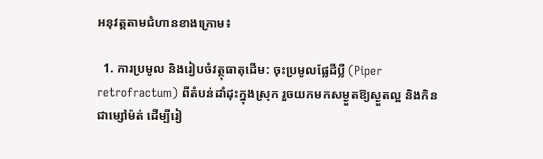អនុវត្តតាមជំហានខាងក្រោម៖

  1. ការប្រមូល និងរៀបចំវត្ថុធាតុដើម: ចុះប្រមូលផ្លែដីប្លី (Piper retrofractum) ពីតំបន់ដាំដុះក្នុងស្រុក រួចយកមកសម្ងួតឱ្យស្ងួតល្អ និងកិនជាម្សៅម៉ត់ ដើម្បីរៀ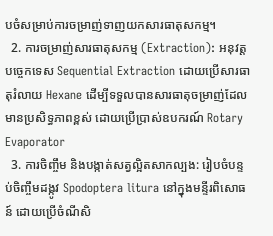បចំសម្រាប់ការចម្រាញ់ទាញយកសារធាតុសកម្ម។
  2. ការចម្រាញ់សារធាតុសកម្ម (Extraction): អនុវត្តបច្ចេកទេស Sequential Extraction ដោយប្រើសារធាតុរំលាយ Hexane ដើម្បីទទួលបានសារធាតុចម្រាញ់ដែលមានប្រសិទ្ធភាពខ្ពស់ ដោយប្រើប្រាស់ឧបករណ៍ Rotary Evaporator
  3. ការចិញ្ចឹម និងបង្កាត់សត្វល្អិតសាកល្បង: រៀបចំបន្ទប់ចិញ្ចឹមដង្កូវ Spodoptera litura នៅក្នុងមន្ទីរពិសោធន៍ ដោយប្រើចំណីសិ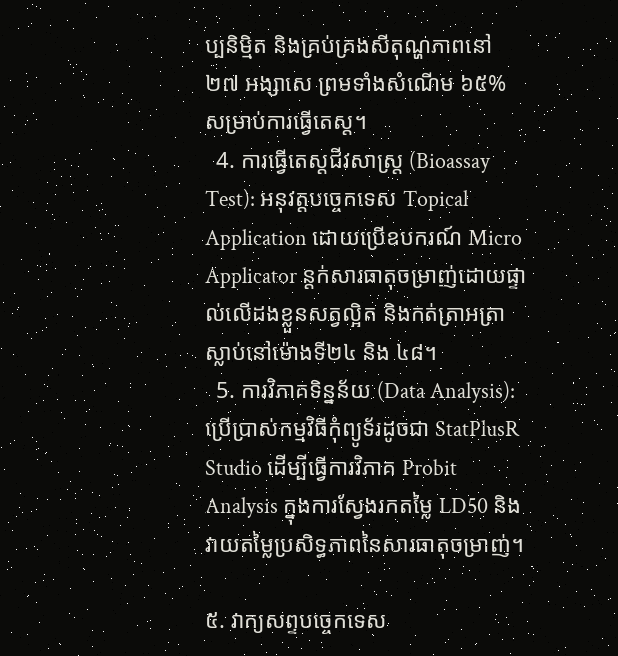ប្បនិម្មិត និងគ្រប់គ្រងសីតុណ្ហភាពនៅ ២៧ អង្សាសេ ព្រមទាំងសំណើម ៦៥% សម្រាប់ការធ្វើតេស្ត។
  4. ការធ្វើតេស្តជីវសាស្ត្រ (Bioassay Test): អនុវត្តបច្ចេកទេស Topical Application ដោយប្រើឧបករណ៍ Micro Applicator ន្តក់សារធាតុចម្រាញ់ដោយផ្ទាល់លើដងខ្លួនសត្វល្អិត និងកត់ត្រាអត្រាស្លាប់នៅម៉ោងទី២៤ និង ៤៨។
  5. ការវិភាគទិន្នន័យ (Data Analysis): ប្រើប្រាស់កម្មវិធីកុំព្យូទ័រដូចជា StatPlusR Studio ដើម្បីធ្វើការវិភាគ Probit Analysis ក្នុងការស្វែងរកតម្លៃ LD50 និងវាយតម្លៃប្រសិទ្ធភាពនៃសារធាតុចម្រាញ់។

៥. វាក្យសព្ទបច្ចេកទេស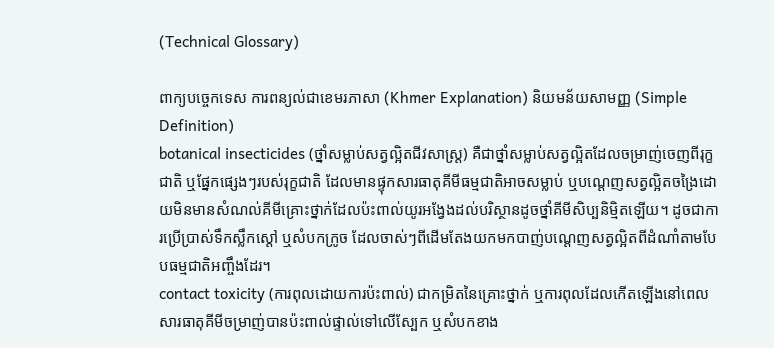(Technical Glossary)

ពាក្យបច្ចេកទេស ការពន្យល់ជាខេមរភាសា (Khmer Explanation) និយមន័យសាមញ្ញ (Simple Definition)
botanical insecticides (ថ្នាំសម្លាប់សត្វល្អិតជីវសាស្ត្រ) គឺជាថ្នាំសម្លាប់សត្វល្អិតដែលចម្រាញ់ចេញពីរុក្ខជាតិ ឬផ្នែកផ្សេងៗរបស់រុក្ខជាតិ ដែលមានផ្ទុកសារធាតុគីមីធម្មជាតិអាចសម្លាប់ ឬបណ្តេញសត្វល្អិតចង្រៃដោយមិនមានសំណល់គីមីគ្រោះថ្នាក់ដែលប៉ះពាល់យូរអង្វែងដល់បរិស្ថានដូចថ្នាំគីមីសិប្បនិម្មិតឡើយ។ ដូចជាការប្រើប្រាស់ទឹកស្លឹកស្តៅ ឬសំបកក្រូច ដែលចាស់ៗពីដើមតែងយកមកបាញ់បណ្តេញសត្វល្អិតពីដំណាំតាមបែបធម្មជាតិអញ្ចឹងដែរ។
contact toxicity (ការពុលដោយការប៉ះពាល់) ជាកម្រិតនៃគ្រោះថ្នាក់ ឬការពុលដែលកើតឡើងនៅពេលសារធាតុគីមីចម្រាញ់បានប៉ះពាល់ផ្ទាល់ទៅលើស្បែក ឬសំបកខាង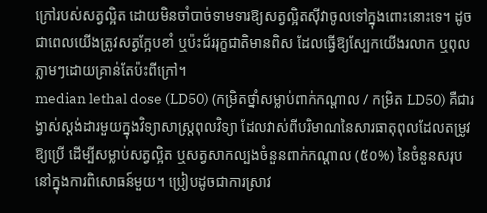ក្រៅរបស់សត្វល្អិត ដោយមិនចាំបាច់ទាមទារឱ្យសត្វល្អិតស៊ីវាចូលទៅក្នុងពោះនោះទេ។ ដូចជាពេលយើងត្រូវសត្វក្អែបខាំ ឬប៉ះជ័ររុក្ខជាតិមានពិស ដែលធ្វើឱ្យស្បែកយើងរលាក ឬពុលភ្លាមៗដោយគ្រាន់តែប៉ះពីក្រៅ។
median lethal dose (LD50) (កម្រិតថ្នាំសម្លាប់ពាក់កណ្តាល / កម្រិត LD50) គឺជារង្វាស់ស្តង់ដារមួយក្នុងវិទ្យាសាស្ត្រពុលវិទ្យា ដែលវាស់ពីបរិមាណនៃសារធាតុពុលដែលតម្រូវឱ្យប្រើ ដើម្បីសម្លាប់សត្វល្អិត ឬសត្វសាកល្បងចំនួនពាក់កណ្តាល (៥០%) នៃចំនួនសរុបនៅក្នុងការពិសោធន៍មួយ។ ប្រៀបដូចជាការស្រាវ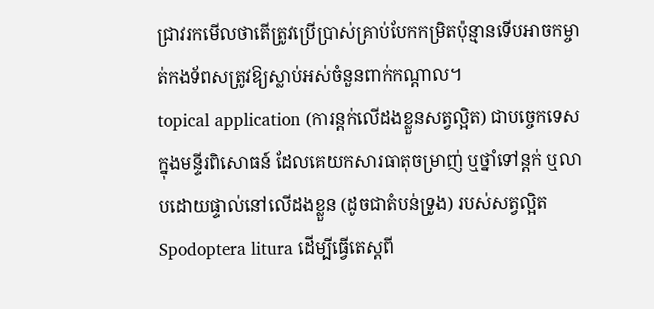ជ្រាវរកមើលថាតើត្រូវប្រើប្រាស់គ្រាប់បែកកម្រិតប៉ុន្មានទើបអាចកម្ចាត់កងទ័ពសត្រូវឱ្យស្លាប់អស់ចំនួនពាក់កណ្តាល។
topical application (ការន្តក់លើដងខ្លួនសត្វល្អិត) ជាបច្ចេកទេសក្នុងមន្ទីរពិសោធន៍ ដែលគេយកសារធាតុចម្រាញ់ ឬថ្នាំទៅន្តក់ ឬលាបដោយផ្ទាល់នៅលើដងខ្លួន (ដូចជាតំបន់ទ្រូង) របស់សត្វល្អិត Spodoptera litura ដើម្បីធ្វើតេស្តពី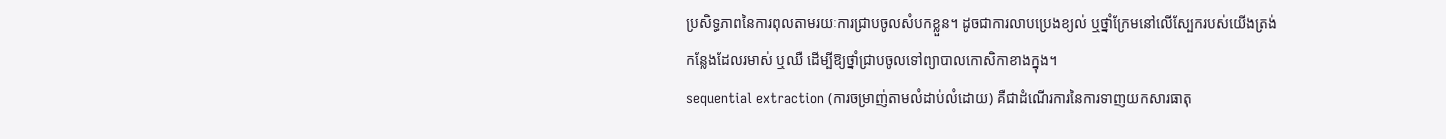ប្រសិទ្ធភាពនៃការពុលតាមរយៈការជ្រាបចូលសំបកខ្លួន។ ដូចជាការលាបប្រេងខ្យល់ ឬថ្នាំក្រែមនៅលើស្បែករបស់យើងត្រង់កន្លែងដែលរមាស់ ឬឈឺ ដើម្បីឱ្យថ្នាំជ្រាបចូលទៅព្យាបាលកោសិកាខាងក្នុង។
sequential extraction (ការចម្រាញ់តាមលំដាប់លំដោយ) គឺជាដំណើរការនៃការទាញយកសារធាតុ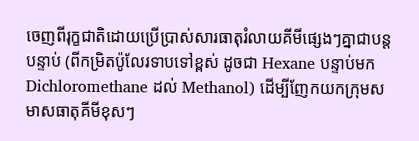ចេញពីរុក្ខជាតិដោយប្រើប្រាស់សារធាតុរំលាយគីមីផ្សេងៗគ្នាជាបន្តបន្ទាប់ (ពីកម្រិតប៉ូលែរទាបទៅខ្ពស់ ដូចជា Hexane បន្ទាប់មក Dichloromethane ដល់ Methanol) ដើម្បីញែកយកក្រុមសមាសធាតុគីមីខុសៗ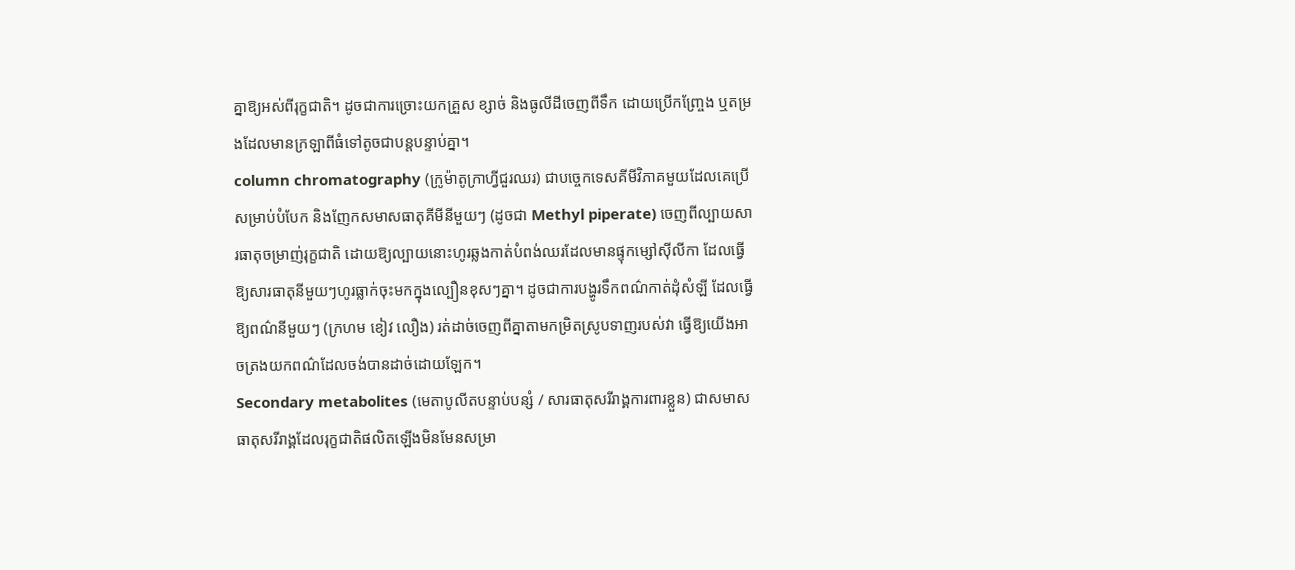គ្នាឱ្យអស់ពីរុក្ខជាតិ។ ដូចជាការច្រោះយកគ្រួស ខ្សាច់ និងធូលីដីចេញពីទឹក ដោយប្រើកញ្ច្រែង ឬតម្រងដែលមានក្រឡាពីធំទៅតូចជាបន្តបន្ទាប់គ្នា។
column chromatography (ក្រូម៉ាតូក្រាហ្វីជួរឈរ) ជាបច្ចេកទេសគីមីវិភាគមួយដែលគេប្រើសម្រាប់បំបែក និងញែកសមាសធាតុគីមីនីមួយៗ (ដូចជា Methyl piperate) ចេញពីល្បាយសារធាតុចម្រាញ់រុក្ខជាតិ ដោយឱ្យល្បាយនោះហូរឆ្លងកាត់បំពង់ឈរដែលមានផ្ទុកម្សៅស៊ីលីកា ដែលធ្វើឱ្យសារធាតុនីមួយៗហូរធ្លាក់ចុះមកក្នុងល្បឿនខុសៗគ្នា។ ដូចជាការបង្ហូរទឹកពណ៌កាត់ដុំសំឡី ដែលធ្វើឱ្យពណ៌នីមួយៗ (ក្រហម ខៀវ លឿង) រត់ដាច់ចេញពីគ្នាតាមកម្រិតស្រូបទាញរបស់វា ធ្វើឱ្យយើងអាចត្រងយកពណ៌ដែលចង់បានដាច់ដោយឡែក។
Secondary metabolites (មេតាបូលីតបន្ទាប់បន្សំ / សារធាតុសរីរាង្គការពារខ្លួន) ជាសមាសធាតុសរីរាង្គដែលរុក្ខជាតិផលិតឡើងមិនមែនសម្រា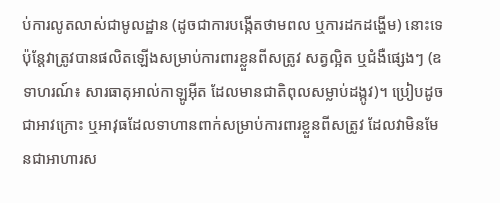ប់ការលូតលាស់ជាមូលដ្ឋាន (ដូចជាការបង្កើតថាមពល ឬការដកដង្ហើម) នោះទេ ប៉ុន្តែវាត្រូវបានផលិតឡើងសម្រាប់ការពារខ្លួនពីសត្រូវ សត្វល្អិត ឬជំងឺផ្សេងៗ (ឧទាហរណ៍៖ សារធាតុអាល់កាឡូអ៊ីត ដែលមានជាតិពុលសម្លាប់ដង្កូវ)។ ប្រៀបដូចជាអាវក្រោះ ឬអាវុធដែលទាហានពាក់សម្រាប់ការពារខ្លួនពីសត្រូវ ដែលវាមិនមែនជាអាហារស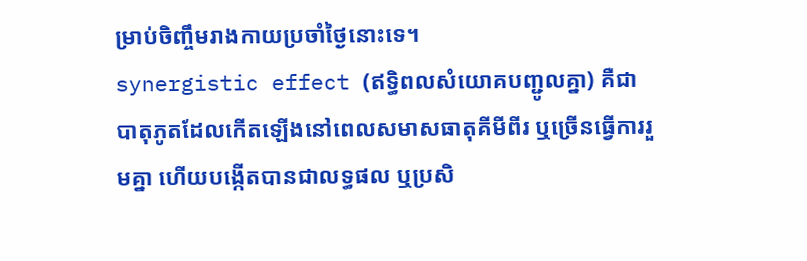ម្រាប់ចិញ្ចឹមរាងកាយប្រចាំថ្ងៃនោះទេ។
synergistic effect (ឥទ្ធិពលសំយោគបញ្ជូលគ្នា) គឺជាបាតុភូតដែលកើតឡើងនៅពេលសមាសធាតុគីមីពីរ ឬច្រើនធ្វើការរួមគ្នា ហើយបង្កើតបានជាលទ្ធផល ឬប្រសិ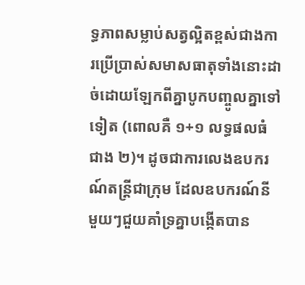ទ្ធភាពសម្លាប់សត្វល្អិតខ្ពស់ជាងការប្រើប្រាស់សមាសធាតុទាំងនោះដាច់ដោយឡែកពីគ្នាបូកបញ្ចូលគ្នាទៅទៀត (ពោលគឺ ១+១ លទ្ធផលធំជាង ២)។ ដូចជាការលេងឧបករណ៍តន្ត្រីជាក្រុម ដែលឧបករណ៍នីមួយៗជួយគាំទ្រគ្នាបង្កើតបាន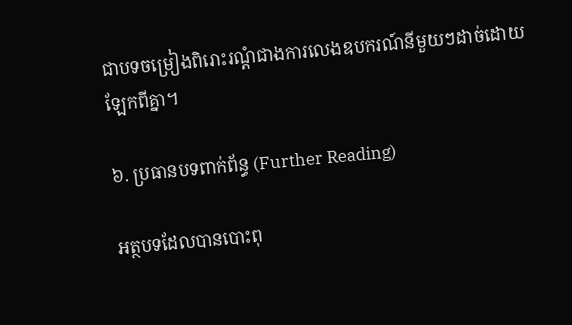ជាបទចម្រៀងពិរោះរណ្តំជាងការលេងឧបករណ៍នីមួយៗដាច់ដោយឡែកពីគ្នា។

៦. ប្រធានបទពាក់ព័ន្ធ (Further Reading)

អត្ថបទដែលបានបោះពុ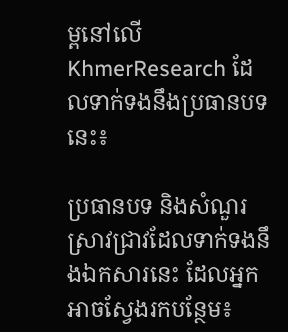ម្ពនៅលើ KhmerResearch ដែលទាក់ទងនឹងប្រធានបទនេះ៖

ប្រធានបទ និងសំណួរស្រាវជ្រាវដែលទាក់ទងនឹងឯកសារនេះ ដែលអ្នកអាចស្វែងរកបន្ថែម៖